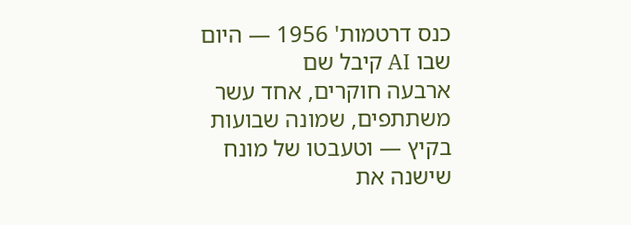כנס דרטמות' 1956 — היום שבו AI קיבל שם
ארבעה חוקרים, אחד עשר משתתפים, שמונה שבועות בקיץ — וטעבטו של מונח שישנה את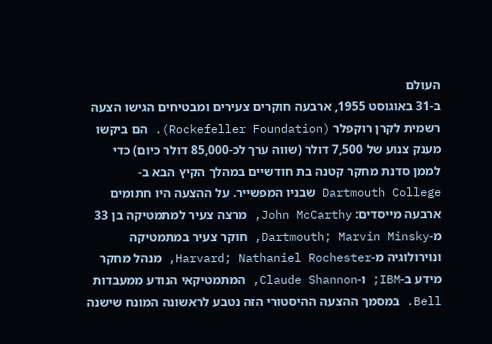העולם
ב-31 באוגוסט 1955, ארבעה חוקרים צעירים ומבטיחים הגישו הצעה רשמית לקרן רוקפלר (Rockefeller Foundation). הם ביקשו מענק צנוע של 7,500 דולר (שווה ערך לכ-85,000 דולר כיום) כדי לממן סדנת מחקר קטנה בת חודשיים במהלך הקיץ הבא ב-Dartmouth College שבניו המפשייר. על ההצעה היו חתומים ארבעה מייסדים: John McCarthy, מרצה צעיר למתמטיקה בן 33 מ-Dartmouth; Marvin Minsky, חוקר צעיר במתמטיקה ונוירולוגיה מ-Harvard; Nathaniel Rochester, מנהל מחקר מידע ב-IBM; ו-Claude Shannon, המתמטיקאי הנודע ממעבדות Bell. במסמך ההצעה ההיסטורי הזה נטבע לראשונה המונח שישנה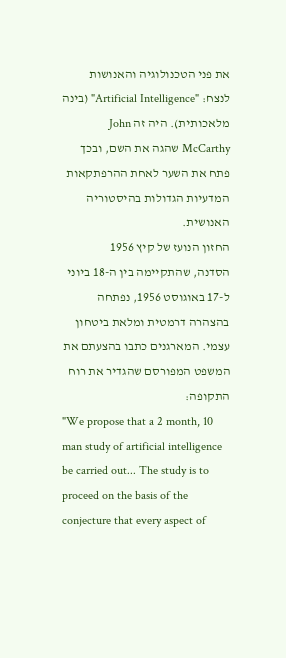את פני הטכנולוגיה והאנושות לנצח: "Artificial Intelligence" (בינה מלאכותית). היה זה John McCarthy שהגה את השם, ובכך פתח את השער לאחת ההרפתקאות המדעיות הגדולות בהיסטוריה האנושית.
החזון הנועז של קיץ 1956
הסדנה, שהתקיימה בין ה-18 ביוני ל-17 באוגוסט 1956, נפתחה בהצהרה דרמטית ומלאת ביטחון עצמי. המארגנים כתבו בהצעתם את המשפט המפורסם שהגדיר את רוח התקופה:
"We propose that a 2 month, 10 man study of artificial intelligence be carried out... The study is to proceed on the basis of the conjecture that every aspect of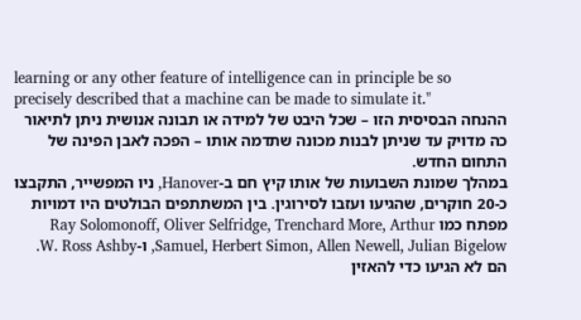learning or any other feature of intelligence can in principle be so precisely described that a machine can be made to simulate it."
ההנחה הבסיסית הזו – שכל היבט של למידה או תבונה אנושית ניתן לתיאור כה מדויק עד שניתן לבנות מכונה שתדמה אותו – הפכה לאבן הפינה של התחום החדש.
במהלך שמונת השבועות של אותו קיץ חם ב-Hanover, ניו המפשייר, התקבצו כ-20 חוקרים, שהגיעו ועזבו לסירוגין. בין המשתתפים הבולטים היו דמויות מפתח כמו Ray Solomonoff, Oliver Selfridge, Trenchard More, Arthur Samuel, Herbert Simon, Allen Newell, Julian Bigelow, ו-W. Ross Ashby. הם לא הגיעו כדי להאזין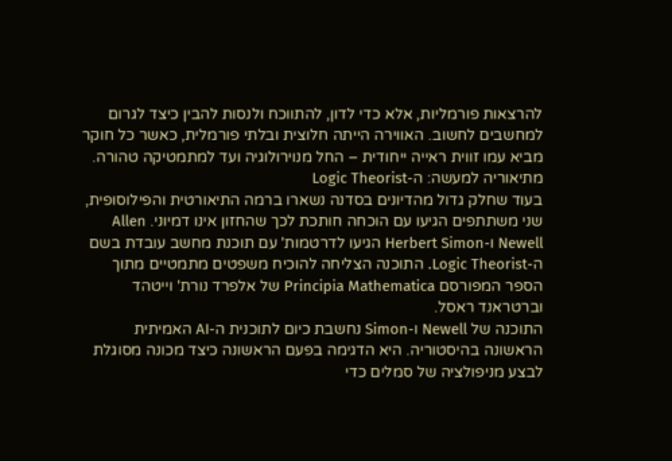להרצאות פורמליות, אלא כדי לדון, להתווכח ולנסות להבין כיצד לגרום למחשבים לחשוב. האווירה הייתה חלוצית ובלתי פורמלית, כאשר כל חוקר מביא עמו זווית ראייה ייחודית – החל מנוירולוגיה ועד למתמטיקה טהורה.
מתיאוריה למעשה: ה-Logic Theorist
בעוד שחלק גדול מהדיונים בסדנה נשארו ברמה התיאורטית והפילוסופית, שני משתתפים הגיעו עם הוכחה חותכת לכך שהחזון אינו דמיוני. Allen Newell ו-Herbert Simon הגיעו לדרטמות' עם תוכנת מחשב עובדת בשם ה-Logic Theorist. התוכנה הצליחה להוכיח משפטים מתמטיים מתוך הספר המפורסם Principia Mathematica של אלפרד נורת' וייטהד וברטראנד ראסל.
התוכנה של Newell ו-Simon נחשבת כיום לתוכנית ה-AI האמיתית הראשונה בהיסטוריה. היא הדגימה בפעם הראשונה כיצד מכונה מסוגלת לבצע מניפולציה של סמלים כדי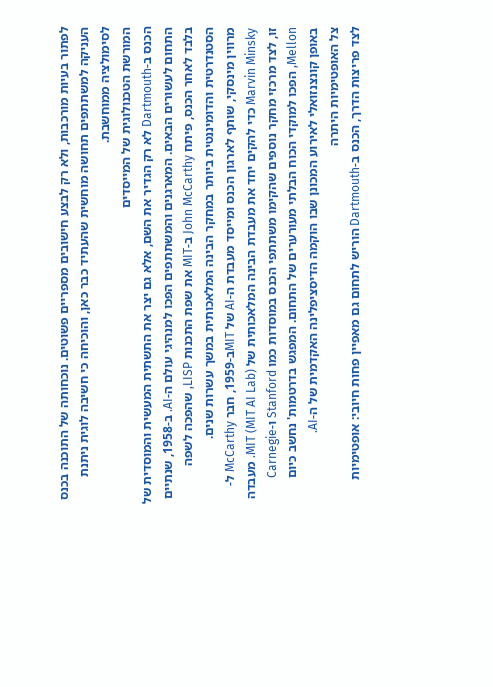לפתור בעיות מורכבות, ולא רק לבצע חישובים מספריים פשוטים. נוכחותה של התוכנה בכנס העניקה למשתתפים תחושה מוחשית שהעתיד כבר כאן, והוכיחה כי חשיבה לוגית ניתנת לסימולציה ממוחשבת.
המורשת הטכנולוגית של המייסדים
הכנס ב-Dartmouth לא רק הגדיר את השם, אלא גם יצר את התשתית המעשית והמוסדית של התחום לעשורים הבאים. המארגנים והמשתתפים הפכו למנהיגי עולם ה-AI. ב-1958, שנתיים בלבד לאחר הכנס, פיתח John McCarthy ב-MIT את שפת התכנות LISP, שהפכה לשפה הסטנדרטית והדומיננטית ביותר במחקר הבינה המלאכותית במשך עשרות שנים.
מרווין מינסקי, שותף לארגון הכנס ומייסד מעבדת ה-AI של MITב-1959, חבר McCarthy ל-Marvin Minsky כדי להקים יחד את מעבדת הבינה המלאכותית של MIT (MIT AI Lab). מעבדה זו, לצד מרכזי מחקר נוספים שהקימו משתתפי הכנס במוסדות כמו Stanford ו-Carnegie Mellon, הפכו למוקדי הכוח הבלתי מעורערים של התחום. המפגש בדרטמות' נחשב כיום באופן קונצנזואלי לאירוע המכונן שבו הוקמה הדיסציפלינה האקדמית של ה-AI.
צל האופטימיות היתרה
לצד פריצות הדרך, הכנס ב-Dartmouth הוריש לתחום גם מאפיין פחות חיובי: אופטימיות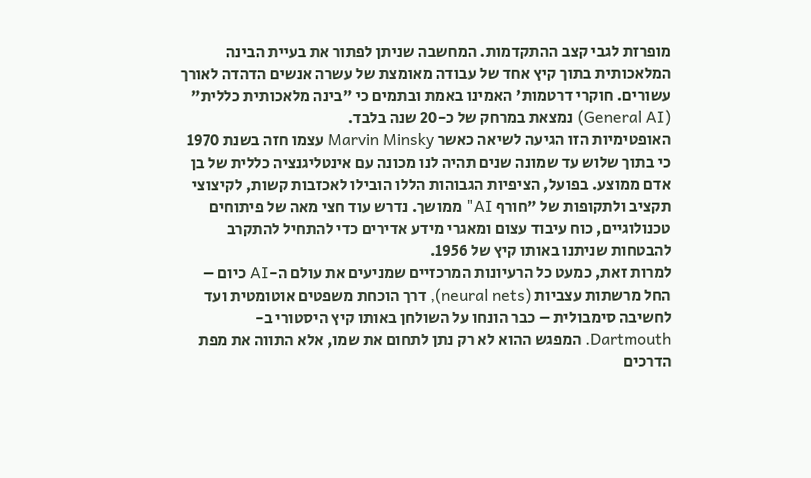מופרזת לגבי קצב ההתקדמות. המחשבה שניתן לפתור את בעיית הבינה המלאכותית בתוך קיץ אחד של עבודה מאומצת של עשרה אנשים הדהדה לאורך עשורים. חוקרי דרטמות' האמינו באמת ובתמים כי "בינה מלאכותית כללית" (General AI) נמצאת במרחק של כ-20 שנה בלבד.
האופטימיות הזו הגיעה לשיאה כאשר Marvin Minsky עצמו חזה בשנת 1970 כי בתוך שלוש עד שמונה שנים תהיה לנו מכונה עם אינטליגנציה כללית של בן אדם ממוצע. בפועל, הציפיות הגבוהות הללו הובילו לאכזבות קשות, לקיצוצי תקציב ולתקופות של "חורף AI" ממושך. נדרש עוד חצי מאה של פיתוחים טכנולוגיים, כוח עיבוד עצום ומאגרי מידע אדירים כדי להתחיל להתקרב להבטחות שניתנו באותו קיץ של 1956.
למרות זאת, כמעט כל הרעיונות המרכזיים שמניעים את עולם ה-AI כיום – החל מרשתות עצביות (neural nets), דרך הוכחת משפטים אוטומטית ועד לחשיבה סימבולית – כבר הונחו על השולחן באותו קיץ היסטורי ב-Dartmouth. המפגש ההוא לא רק נתן לתחום את שמו, אלא התווה את מפת הדרכים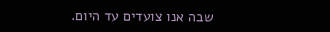שבה אנו צועדים עד היום.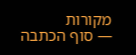מקורות
— סוף הכתבה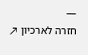—
חזרה לארכיון ↗